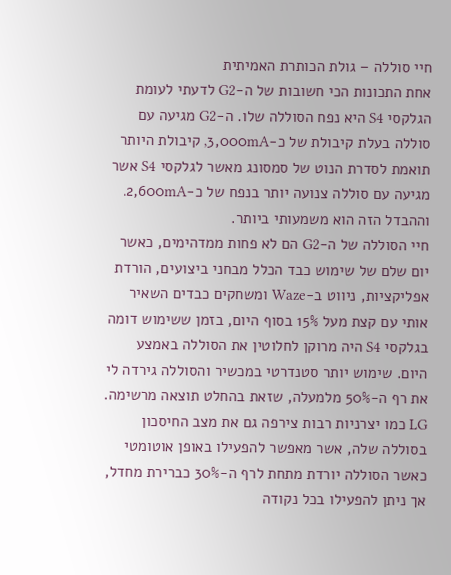חיי סוללה – גולת הכותרת האמיתית
אחת התכונות הכי חשובות של ה-G2 לדעתי לעומת הגלקסי S4 היא נפח הסוללה שלו. ה-G2 מגיעה עם סוללה בעלת קיבולת של כ-3,000mA, קיבולת היותר תואמת לסדרת הנוט של סמסונג מאשר לגלקסי S4 אשר מגיעה עם סוללה צנועה יותר בנפח של כ-2,600mA. וההבדל הזה הוא משמעותי ביותר.
חיי הסוללה של ה-G2 הם לא פחות ממדהימים, כאשר יום שלם של שימוש כבד הכלל מבחני ביצועים, הורדת אפליקציות, ניווט ב-Waze ומשחקים כבדים השאיר אותי עם קצת מעל 15% בסוף היום, בזמן ששימוש דומה בגלקסי S4 היה מרוקן לחלוטין את הסוללה באמצע היום. שימוש יותר סטנדרטי במכשיר והסוללה גירדה לי את רף ה-50% מלמעלה, שזאת בהחלט תוצאה מרשימה.
LG כמו יצרניות רבות צירפה גם את מצב החיסכון בסוללה שלה, אשר מאפשר להפעילו באופן אוטומטי כאשר הסוללה יורדת מתחת לרף ה-30% כברירת מחדל, אך ניתן להפעילו בכל נקודה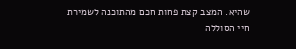שהיא. המצב קצת פחות חכם מהתוכנה לשמירת חיי הסוללה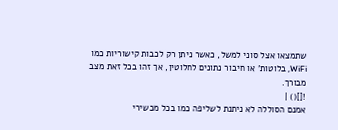שתמצאו אצל סוני למשל, כאשר ניתן רק לכבות קישוריות כמו WiFi, בלוטות' או חיבור נתונים לחלוטין, אך זהו בכל זאת מצב מבורך.
![]() |
אמנם הסוללה לא ניתנת לשליפה כמו בכל מכשירי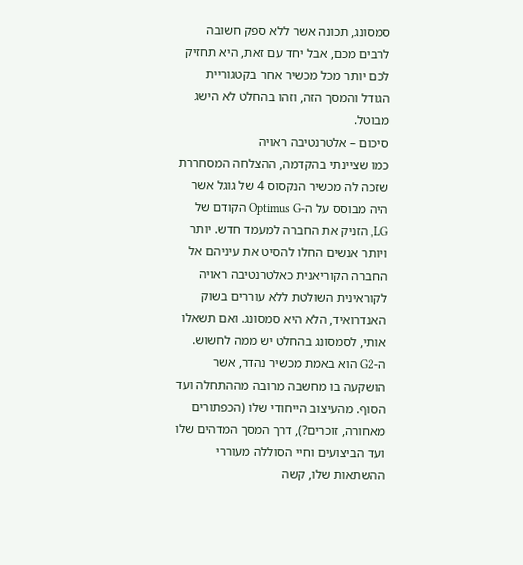סמסונג, תכונה אשר ללא ספק חשובה לרבים מכם, אבל יחד עם זאת, היא תחזיק לכם יותר מכל מכשיר אחר בקטגוריית הגודל והמסך הזה, וזהו בהחלט לא הישג מבוטל.
סיכום – אלטרנטיבה ראויה
כמו שציינתי בהקדמה, ההצלחה המסחררת שזכה לה מכשיר הנקסוס 4 של גוגל אשר היה מבוסס על ה-Optimus G הקודם של LG, הזניק את החברה למעמד חדש. יותר ויותר אנשים החלו להסיט את עיניהם אל החברה הקוריאנית כאלטרנטיבה ראויה לקוראינית השולטת ללא עוררים בשוק האנדרואיד, הלא היא סמסונג. ואם תשאלו אותי, לסמסונג בהחלט יש ממה לחשוש.
ה-G2 הוא באמת מכשיר נהדר, אשר הושקעה בו מחשבה מרובה מההתחלה ועד הסוף. מהעיצוב הייחודי שלו (הכפתורים מאחורה, זוכרים?), דרך המסך המדהים שלו ועד הביצועים וחיי הסוללה מעוררי ההשתאות שלו, קשה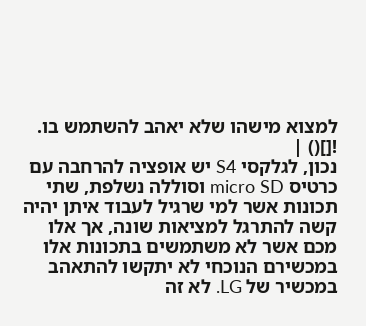למצוא מישהו שלא יאהב להשתמש בו.
![]() |
נכון, לגלקסי S4 יש אופציה להרחבה עם כרטיס micro SD וסוללה נשלפת, שתי תכונות אשר למי שרגיל לעבוד איתן יהיה קשה להתרגל למציאות שונה, אך אלו מכם אשר לא משתמשים בתכונות אלו במכשירם הנוכחי לא יתקשו להתאהב במכשיר של LG. לא זה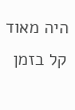היה מאוד קל בזמן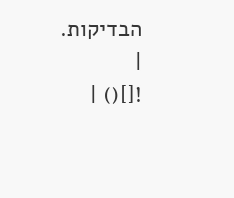הבדיקות.
|
![]() |